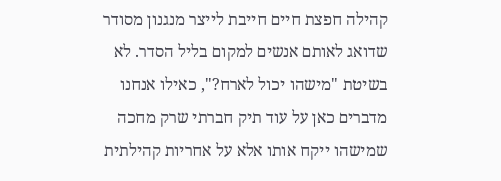קהילה חפצת חיים חייבת לייצר מנגנון מסודר שדואג לאותם אנשים למקום בליל הסדר. לא בשיטת "מישהו יכול לארח?", כאילו אנחנו מדברים כאן על עוד תיק חברתי שרק מחכה שמישהו ייקח אותו אלא על אחריות קהילתית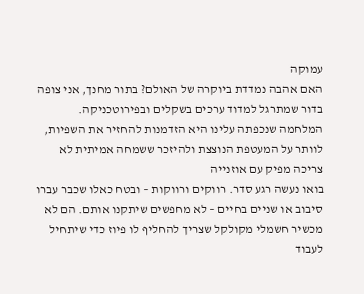עמוקה
האם אהבה נמדדת ביוקרה של האולם? בתור מחנך, אני צופה בדור שמתרגל למדוד ערכים בשקלים ובפירוטכניקה. המלחמה שנכפתה עלינו היא הזדמנות להחזיר את השפיות, לוותר על המעטפת הנוצצת ולהיזכר ששמחה אמיתית לא צריכה מפיק עם אוזנייה
בואו נעשה רגע סדר. רווקים ורווקות – ובטח כאלו שכבר עברו סיבוב או שניים בחיים – לא מחפשים שיתקנו אותם. הם לא מכשיר חשמלי מקולקל שצריך להחליף לו פיוז כדי שיתחיל לעבוד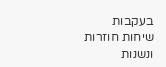בעקבות שיחות חוזרות ונשנות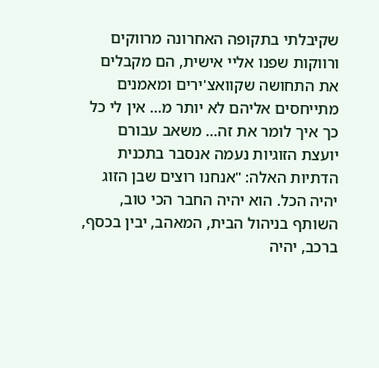שקיבלתי בתקופה האחרונה מרווקים ורווקות שפנו אליי אישית, הם מקבלים את התחושה שקוואצ'ירים ומאמנים מתייחסים אליהם לא יותר מ... אין לי כל כך איך לומר את זה... משאב עבורם
יועצת הזוגיות נעמה אנסבר בתכנית הדתיות האלה: "אנחנו רוצים שבן הזוג יהיה הכל. הוא יהיה החבר הכי טוב, השותף בניהול הבית, המאהב, יבין בכסף, ברכב, יהיה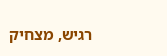רגיש, מצחיק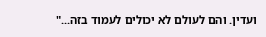ועדין. והם לעולם לא יכולים לעמוד בזה..."